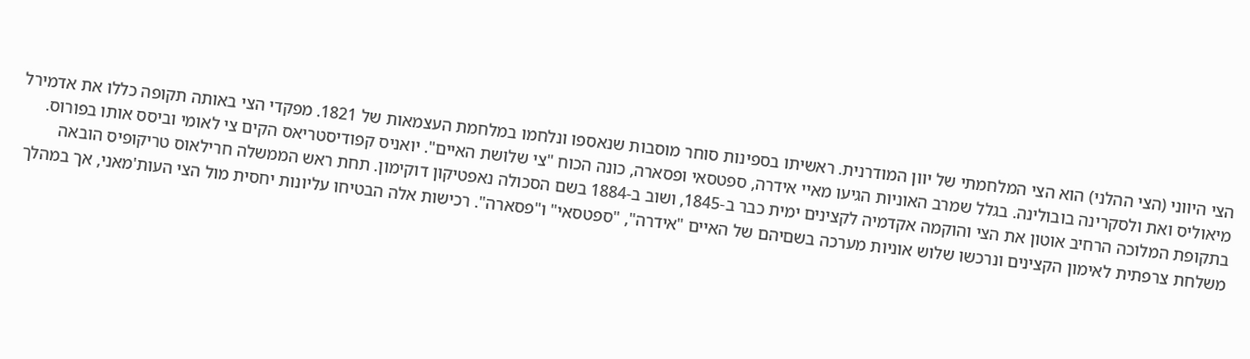הצי היווני (הצי ההלני) הוא הצי המלחמתי של יוון המודרנית. ראשיתו בספינות סוחר מוסבות שנאספו ונלחמו במלחמת העצמאות של 1821. מפקדי הצי באותה תקופה כללו את אדמירל מיאוליס ואת ולסקרינה בובולינה. בגלל שמרב האוניות הגיעו מאיי אידרה, ספטסאי ופסארה, כונה הכוח "צי שלושת האיים". יואניס קפודיסטריאס הקים צי לאומי וביסס אותו בפורוס.
בתקופת המלוכה הרחיב אוטון את הצי והוקמה אקדמיה לקצינים ימית כבר ב-1845, ושוב ב-1884 בשם הסכולה נאפטיקון דוקימון. תחת ראש הממשלה חרילאוס טריקופיס הובאה משלחת צרפתית לאימון הקצינים ונרכשו שלוש אוניות מערכה בשםיהם של האיים "אידרה", "ספטסאי" ו"פסארה". רכישות אלה הבטיחו עליונות יחסית מול הצי העות'מאני, אך במהלך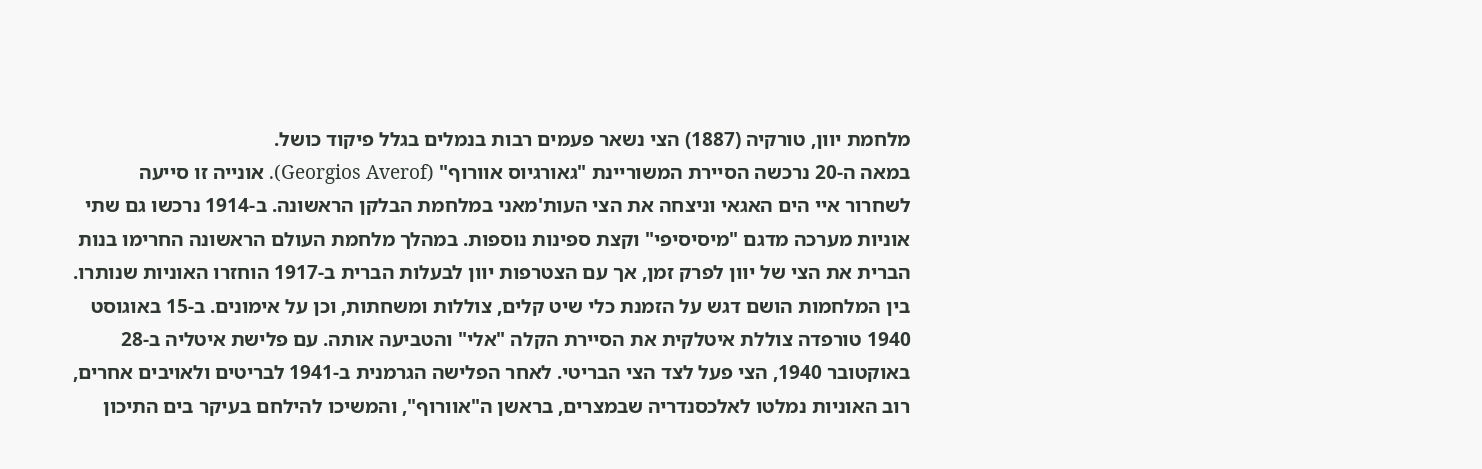מלחמת יוון, טורקיה (1887) הצי נשאר פעמים רבות בנמלים בגלל פיקוד כושל.
במאה ה-20 נרכשה הסיירת המשוריינת "גאורגיוס אוורוף" (Georgios Averof). אונייה זו סייעה לשחרור איי הים האגאי וניצחה את הצי העות'מאני במלחמת הבלקן הראשונה. ב-1914 נרכשו גם שתי אוניות מערכה מדגם "מיסיסיפי" וקצת ספינות נוספות. במהלך מלחמת העולם הראשונה החרימו בנות הברית את הצי של יוון לפרק זמן, אך עם הצטרפות יוון לבעלות הברית ב-1917 הוחזרו האוניות שנותרו.
בין המלחמות הושם דגש על הזמנת כלי שיט קלים, צוללות ומשחתות, וכן על אימונים. ב-15 באוגוסט 1940 טורפדה צוללת איטלקית את הסיירת הקלה "אלי" והטביעה אותה. עם פלישת איטליה ב-28 באוקטובר 1940, הצי פעל לצד הצי הבריטי. לאחר הפלישה הגרמנית ב-1941 לבריטים ולאויבים אחרים, רוב האוניות נמלטו לאלכסנדריה שבמצרים, בראשן ה"אוורוף", והמשיכו להילחם בעיקר בים התיכון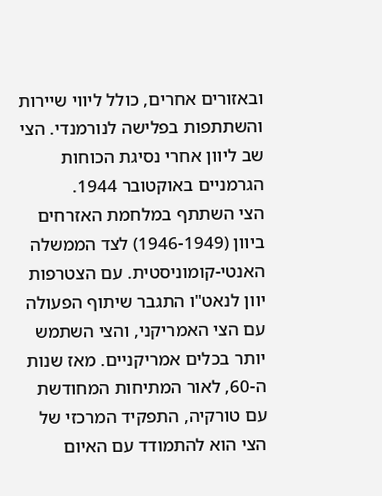ובאזורים אחרים, כולל ליווי שיירות והשתתפות בפלישה לנורמנדי. הצי שב ליוון אחרי נסיגת הכוחות הגרמניים באוקטובר 1944.
הצי השתתף במלחמת האזרחים ביוון (1946-1949) לצד הממשלה האנטי-קומוניסטית. עם הצטרפות יוון לנאט"ו התגבר שיתוף הפעולה עם הצי האמריקני, והצי השתמש יותר בכלים אמריקניים. מאז שנות ה-60, לאור המתיחות המחודשת עם טורקיה, התפקיד המרכזי של הצי הוא להתמודד עם האיום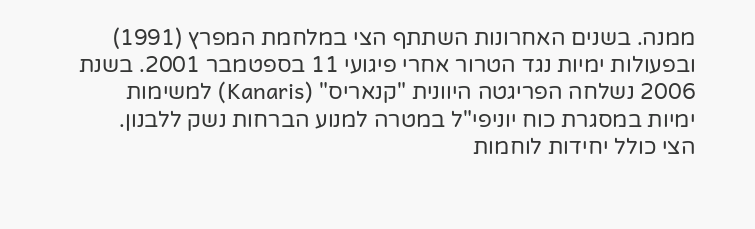ממנה. בשנים האחרונות השתתף הצי במלחמת המפרץ (1991) ובפעולות ימיות נגד הטרור אחרי פיגועי 11 בספטמבר 2001. בשנת 2006 נשלחה הפריגטה היוונית "קנאריס" (Kanaris) למשימות ימיות במסגרת כוח יוניפי"ל במטרה למנוע הברחות נשק ללבנון.
הצי כולל יחידות לוחמות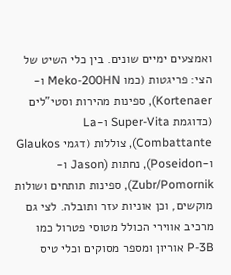ואמצעים ימיים שונים. בין כלי השיט של הצי: פריגטות (כמו Meko-200HN ו-Kortenaer), ספינות מהירות וסטי"לים (כדוגמת Super-Vita ו-La Combattante), צוללות (דגמי Glaukos ו-Poseidon), נחתות (Jason ו-Zubr/Pomornik), ספינות תותחים ושולות מוקשים, וכן אוניות עזר ותובלה. לצי גם מרכיב אווירי הכולל מטוסי פטרול כמו P-3B אוריון ומספר מסוקים וכלי טיס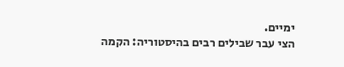ימיים.
הצי עבר שבילים רבים בהיסטוריה: הקמה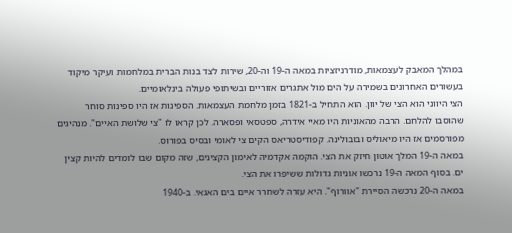במהלך המאבק לעצמאות, מודרניזציות במאה ה-19 וה-20, שירות לצד בנות הברית במלחמות ועיקר מיקוד בעשורים האחרונים בשמירה על הים מול אתגרים אזוריים ובשיתופי פעולה בינלאומיים.
הצי היווני הוא הצי של יוון. הוא התחיל ב-1821 בזמן מלחמת העצמאות. הספינות אז היו ספינות סוחר שהוסבו להלחם. הרבה מהאוניות היו מאיי אידרה, ספטסאי ופסארה. לכן קראו לו "צי שלושת האיים". מנהיגים מפורסמים אז היו מיאוליס ובובולינה. קפודיסטריאס הקים צי לאומי ובסיס בפורוס.
במאה ה-19 המלך אוטון חיזק את הצי. הוקמה אקדמיה לאימון הקצינים, שזה מקום שבו לומדים להיות קצין ים. בסוף המאה ה-19 נרכשו אוניות גדולות ששיפרו את הצי.
במאה ה-20 נרכשה הסיירת "אוורוף". היא עזרה לשחרר איים בים האגאי. ב-1940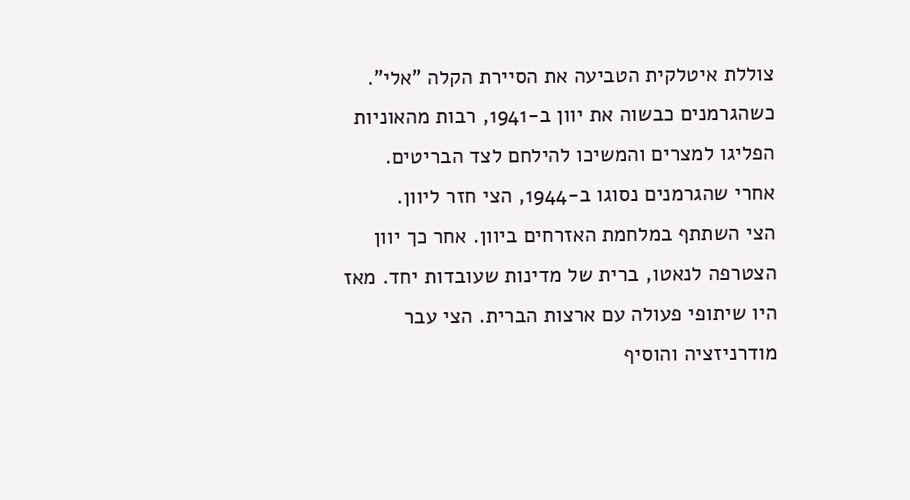צוללת איטלקית הטביעה את הסיירת הקלה "אלי". כשהגרמנים כבשוה את יוון ב-1941, רבות מהאוניות הפליגו למצרים והמשיכו להילחם לצד הבריטים. אחרי שהגרמנים נסוגו ב-1944, הצי חזר ליוון.
הצי השתתף במלחמת האזרחים ביוון. אחר כך יוון הצטרפה לנאטו, ברית של מדינות שעובדות יחד. מאז היו שיתופי פעולה עם ארצות הברית. הצי עבר מודרניזציה והוסיף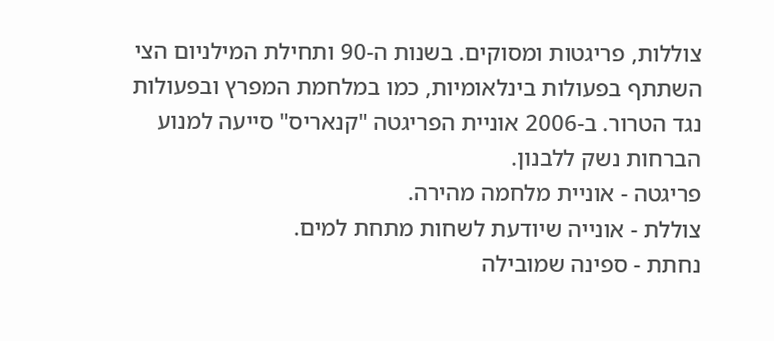צוללות, פריגטות ומסוקים. בשנות ה-90 ותחילת המילניום הצי השתתף בפעולות בינלאומיות, כמו במלחמת המפרץ ובפעולות נגד הטרור. ב-2006 אוניית הפריגטה "קנאריס" סייעה למנוע הברחות נשק ללבנון.
פריגטה - אוניית מלחמה מהירה.
צוללת - אונייה שיודעת לשחות מתחת למים.
נחתת - ספינה שמובילה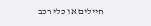חיילים או כלי רכב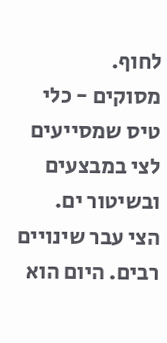לחוף.
מסוקים - כלי טיס שמסייעים לצי במבצעים ובשיטור ים.
הצי עבר שינויים רבים. היום הוא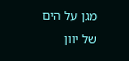מגן על הים של יוון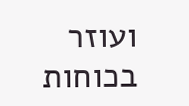ועוזר בכוחות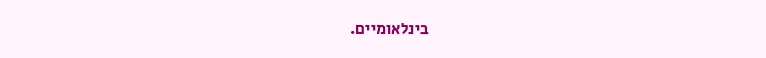בינלאומיים.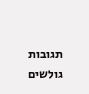תגובות גולשים